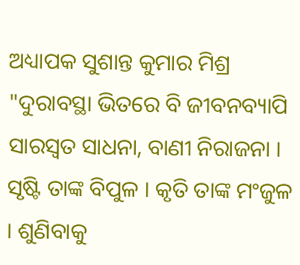ଅଧ୍ୟାପକ ସୁଶାନ୍ତ କୁମାର ମିଶ୍ର
"ଦୁରାବସ୍ଥା ଭିତରେ ବି ଜୀବନବ୍ୟାପି ସାରସ୍ୱତ ସାଧନା, ବାଣୀ ନିରାଜନା । ସୃଷ୍ଟି ତାଙ୍କ ବିପୁଳ । କୃତି ତାଙ୍କ ମଂଜୁଳ । ଶୁଣିବାକୁ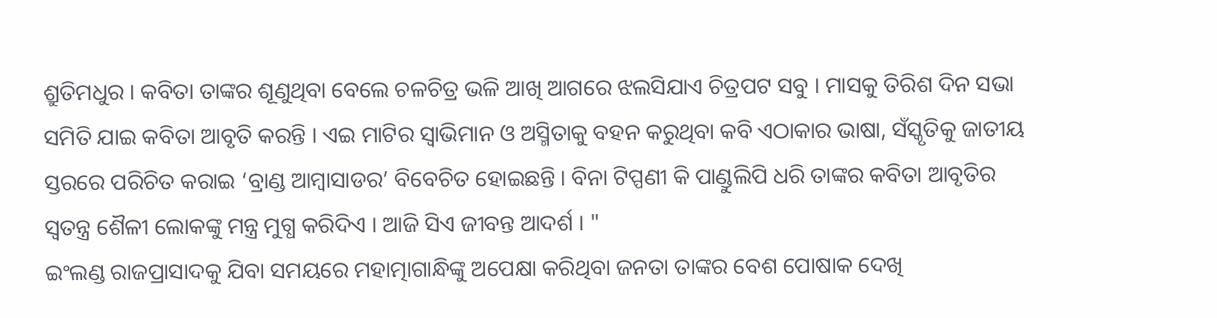ଶ୍ରୁତିମଧୁର । କବିତା ତାଙ୍କର ଶୂଣୁଥିବା ବେଲେ ଚଳଚିତ୍ର ଭଳି ଆଖି ଆଗରେ ଝଲସିଯାଏ ଚିତ୍ରପଟ ସବୁ । ମାସକୁ ତିରିଶ ଦିନ ସଭା ସମିତି ଯାଇ କବିତା ଆବୃତି କରନ୍ତି । ଏଇ ମାଟିର ସ୍ୱାଭିମାନ ଓ ଅସ୍ମିତାକୁ ବହନ କରୁଥିବା କବି ଏଠାକାର ଭାଷା, ସଁସ୍କୃତିକୁ ଜାତୀୟ ସ୍ତରରେ ପରିଚିତ କରାଇ ‘ବ୍ରାଣ୍ଡ ଆମ୍ବାସାଡର’ ବିବେଚିତ ହୋଇଛନ୍ତି । ବିନା ଟିପ୍ପଣୀ କି ପାଣ୍ଡୁଲିପି ଧରି ତାଙ୍କର କବିତା ଆବୃତିର ସ୍ୱତନ୍ତ୍ର ଶୈଳୀ ଲୋକଙ୍କୁ ମନ୍ତ୍ର ମୁଗ୍ଧ କରିଦିଏ । ଆଜି ସିଏ ଜୀବନ୍ତ ଆଦର୍ଶ । "
ଇଂଲଣ୍ଡ ରାଜପ୍ରାସାଦକୁ ଯିବା ସମୟରେ ମହାତ୍ମାଗାନ୍ଧିଙ୍କୁ ଅପେକ୍ଷା କରିଥିବା ଜନତା ତାଙ୍କର ବେଶ ପୋଷାକ ଦେଖି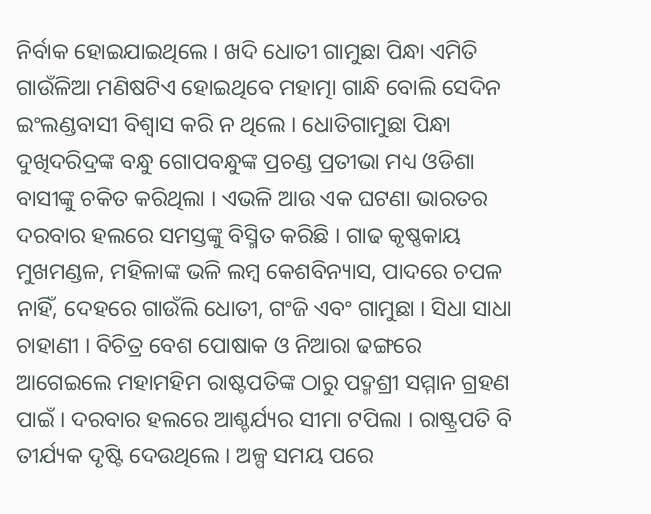ନିର୍ବାକ ହୋଇଯାଇଥିଲେ । ଖଦି ଧୋତୀ ଗାମୁଛା ପିନ୍ଧା ଏମିତି ଗାଉଁଳିଆ ମଣିଷଟିଏ ହୋଇଥିବେ ମହାତ୍ମା ଗାନ୍ଧି ବୋଲି ସେଦିନ ଇଂଲଣ୍ଡବାସୀ ବିଶ୍ୱାସ କରି ନ ଥିଲେ । ଧୋତିଗାମୁଛା ପିନ୍ଧା ଦୁଖିଦରିଦ୍ରଙ୍କ ବନ୍ଧୁ ଗୋପବନ୍ଧୁଙ୍କ ପ୍ରଚଣ୍ଡ ପ୍ରତୀଭା ମଧ୍ୟ ଓଡିଶା ବାସୀଙ୍କୁ ଚକିତ କରିଥିଲା । ଏଭଳି ଆଉ ଏକ ଘଟଣା ଭାରତର ଦରବାର ହଲରେ ସମସ୍ତଙ୍କୁ ବିସ୍ମିତ କରିଛି । ଗାଢ କୃଷ୍ଣକାୟ ମୁଖମଣ୍ଡଳ, ମହିଳାଙ୍କ ଭଳି ଲମ୍ବ କେଶବିନ୍ୟାସ, ପାଦରେ ଚପଳ ନାହିଁ, ଦେହରେ ଗାଉଁଲି ଧୋତୀ, ଗଂଜି ଏବଂ ଗାମୁଛା । ସିଧା ସାଧା ଚାହାଣୀ । ବିଚିତ୍ର ବେଶ ପୋଷାକ ଓ ନିଆରା ଢଙ୍ଗରେ ଆଗେଇଲେ ମହାମହିମ ରାଷ୍ଟପତିଙ୍କ ଠାରୁ ପଦ୍ମଶ୍ରୀ ସମ୍ମାନ ଗ୍ରହଣ ପାଇଁ । ଦରବାର ହଲରେ ଆଶ୍ଚର୍ଯ୍ୟର ସୀମା ଟପିଲା । ରାଷ୍ଟ୍ରପତି ବି ତୀର୍ଯ୍ୟକ ଦୃଷ୍ଟି ଦେଉଥିଲେ । ଅଳ୍ପ ସମୟ ପରେ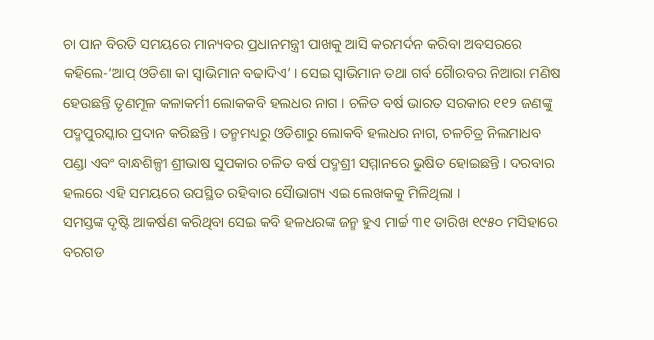ଚା ପାନ ବିରତି ସମୟରେ ମାନ୍ୟବର ପ୍ରଧାନମନ୍ତ୍ରୀ ପାଖକୁ ଆସି କରମର୍ଦନ କରିବା ଅବସରରେ କହିଲେ-‘ଆପ୍ ଓଡିଶା କା ସ୍ୱାଭିମାନ ବଢାଦିଏ’ । ସେଇ ସ୍ୱାଭିମାନ ତଥା ଗର୍ବ ଗୈାରବର ନିଆରା ମଣିଷ ହେଉଛନ୍ତି ତୃଣମୂଳ କଳାକର୍ମୀ ଲୋକକବି ହଲଧର ନାଗ । ଚଳିତ ବର୍ଷ ଭାରତ ସରକାର ୧୧୨ ଜଣଙ୍କୁ ପଦ୍ମପୁରସ୍କାର ପ୍ରଦାନ କରିଛନ୍ତି । ତନ୍ମମଧ୍ୟରୁ ଓଡିଶାରୁ ଲୋକବି ହଲଧର ନାଗ, ଚଳଚିତ୍ର ନିଲମାଧବ ପଣ୍ଡା ଏବଂ ବାନ୍ଧଶିଳ୍ପୀ ଶ୍ରୀଭାଷ ସୁପକାର ଚଳିତ ବର୍ଷ ପଦ୍ମଶ୍ରୀ ସମ୍ମାନରେ ଭୁଷିତ ହୋଇଛନ୍ତି । ଦରବାର ହଲରେ ଏହି ସମୟରେ ଉପସ୍ଥିତ ରହିବାର ସୈାଭାଗ୍ୟ ଏଇ ଲେଖକକୁ ମିଳିଥିଲା ।
ସମସ୍ତଙ୍କ ଦୃଷ୍ଟି ଆକର୍ଷଣ କରିଥିବା ସେଇ କବି ହଳଧରଙ୍କ ଜନ୍ମ ହୁଏ ମାର୍ଚ୍ଚ ୩୧ ତାରିଖ ୧୯୫୦ ମସିହାରେ ବରଗଡ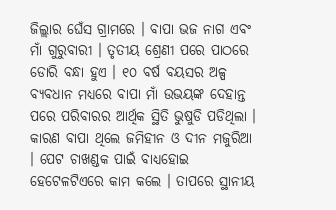ଜିଲ୍ଲାର ଘେଁସ ଗ୍ରାମରେ । ବାପା ଭଜ ନାଗ ଏବଂ ମାଁ ଗୁରୁବାରୀ । ତୃତୀୟ ଶ୍ରେଣୀ ପରେ ପାଠରେ ଡୋରି ବନ୍ଧା ହୁଏ । ୧୦ ବର୍ଷ ବୟସର ଅଳ୍ପ ବ୍ୟବଧାନ ମଧ୍ୟରେ ବାପା ମାଁ ଉଭୟଙ୍କ ଦେହାନ୍ତ ପରେ ପରିବାରର ଆର୍ଥିକ ସ୍ଥିତି ଭୁଷୁଡି ପଡିଥିଲା । କାରଣ ବାପା ଥିଲେ ଜମିହୀନ ଓ ଦୀନ ମଜୁରିଆ । ପେଟ ଚାଖଣ୍ଡକ ପାଇଁ ବାଧ୍ୟହୋଇ ହେଟେଳଟିଏରେ କାମ କଲେ । ତାପରେ ସ୍ଥାନୀୟ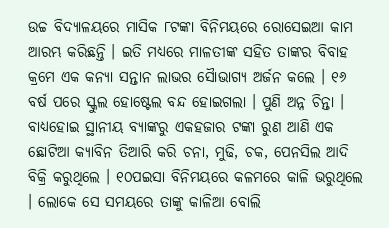ଉଚ୍ଚ ବିଦ୍ୟାଳୟରେ ମାସିକ ୮ଟଙ୍କା ବିନିମୟରେ ରୋସେଇଆ କାମ ଆରମ୍ଭ କରିଛନ୍ତି । ଇତି ମଧ୍ୟରେ ମାଳତୀଙ୍କ ସହିତ ତାଙ୍କର ବିବାହ କ୍ରମେ ଏକ କନ୍ୟା ସନ୍ତାନ ଲାଭର ସୈାଭାଗ୍ୟ ଅର୍ଜନ କଲେ । ୧୬ ବର୍ଷ ପରେ ସ୍କୁଲ ହୋଷ୍ଟେଲ ବନ୍ଦ ହୋଇଗଲା । ପୁଣି ଅନ୍ନ ଚିନ୍ତା । ବାଧ୍ୟହୋଇ ସ୍ଥାନୀୟ ବ୍ୟାଙ୍କରୁ ଏକହଜାର ଟଙ୍କା ରୁଣ ଆଣି ଏକ ଛୋଟିଆ କ୍ୟାବିନ ତିଆରି କରି ଚନା, ମୁଢି, ଚକ, ପେନସିଲ ଆଦି ବିକ୍ରି କରୁଥିଲେ । ୧୦ପଇସା ବିନିମୟରେ କଳମରେ କାଳି ଭରୁଥିଲେ । ଲୋକେ ସେ ସମୟରେ ତାଙ୍କୁ କାଳିଆ ବୋଲି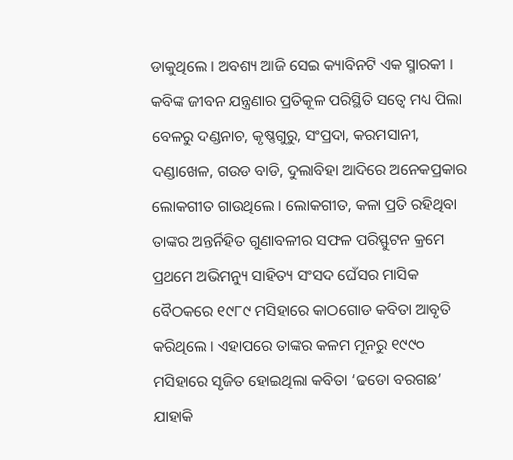ଡାକୁଥିଲେ । ଅବଶ୍ୟ ଆଜି ସେଇ କ୍ୟାବିନଟି ଏକ ସ୍ମାରକୀ । କବିଙ୍କ ଜୀବନ ଯନ୍ତ୍ରଣାର ପ୍ରତିକୂଳ ପରିସ୍ଥିତି ସତ୍ୱେ ମଧ୍ୟ ପିଲା ବେଳରୁ ଦଣ୍ଡନାଚ, କୃଷ୍ଣଗୁରୁ, ସଂପ୍ରଦା, କରମସାନୀ, ଦଣ୍ଡାଖେଳ, ଗଉଡ ବାଡି, ଦୁଲାବିହା ଆଦିରେ ଅନେକପ୍ରକାର ଲୋକଗୀତ ଗାଉଥିଲେ । ଲୋକଗୀତ, କଳା ପ୍ରତି ରହିଥିବା ତାଙ୍କର ଅନ୍ତର୍ନିହିତ ଗୁଣାବଳୀର ସଫଳ ପରିସ୍ଫୁଟନ କ୍ରମେ ପ୍ରଥମେ ଅଭିମନ୍ୟୁ ସାହିତ୍ୟ ସଂସଦ ଘେଁସର ମାସିକ ବୈଠକରେ ୧୯୮୯ ମସିହାରେ କାଠଗୋଡ କବିତା ଆବୃତି କରିଥିଲେ । ଏହାପରେ ତାଙ୍କର କଳମ ମୂନରୁ ୧୯୯୦ ମସିହାରେ ସୃଜିତ ହୋଇଥିଲା କବିତା ‘ଢଡୋ ବରଗଛ’ ଯାହାକି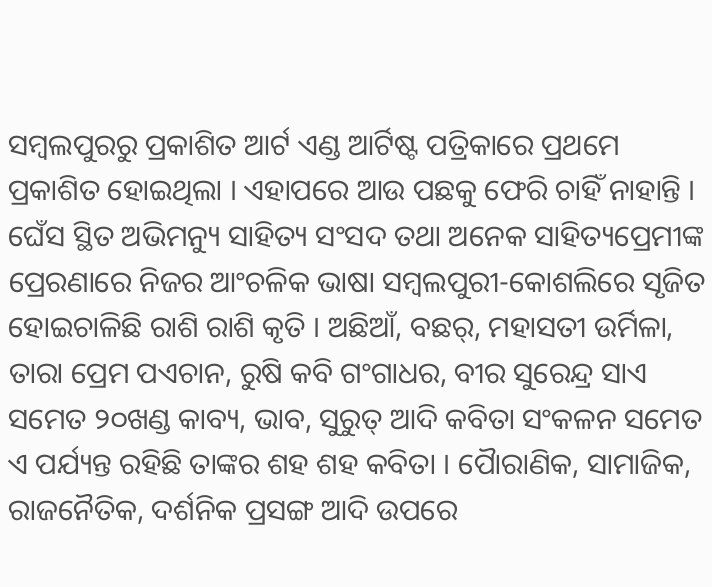ସମ୍ବଲପୁରରୁ ପ୍ରକାଶିତ ଆର୍ଟ ଏଣ୍ଡ ଆର୍ଟିଷ୍ଟ ପତ୍ରିକାରେ ପ୍ରଥମେ ପ୍ରକାଶିତ ହୋଇଥିଲା । ଏହାପରେ ଆଉ ପଛକୁ ଫେରି ଚାହିଁ ନାହାନ୍ତି । ଘେଁସ ସ୍ଥିତ ଅଭିମନ୍ୟୁ ସାହିତ୍ୟ ସଂସଦ ତଥା ଅନେକ ସାହିତ୍ୟପ୍ରେମୀଙ୍କ ପ୍ରେରଣାରେ ନିଜର ଆଂଚଳିକ ଭାଷା ସମ୍ବଲପୁରୀ-କୋଶଲିରେ ସୃଜିତ ହୋଇଚାଳିଛି ରାଶି ରାଶି କୃତି । ଅଛିଆଁ, ବଛର୍, ମହାସତୀ ଉର୍ମିଳା, ତାରା ପ୍ରେମ ପଏଚାନ, ରୁଷି କବି ଗଂଗାଧର, ବୀର ସୁରେନ୍ଦ୍ର ସାଏ ସମେତ ୨୦ଖଣ୍ଡ କାବ୍ୟ, ଭାବ, ସୁରୁତ୍ ଆଦି କବିତା ସଂକଳନ ସମେତ ଏ ପର୍ଯ୍ୟନ୍ତ ରହିଛି ତାଙ୍କର ଶହ ଶହ କବିତା । ପୈାରାଣିକ, ସାମାଜିକ, ରାଜନୈତିକ, ଦର୍ଶନିକ ପ୍ରସଙ୍ଗ ଆଦି ଉପରେ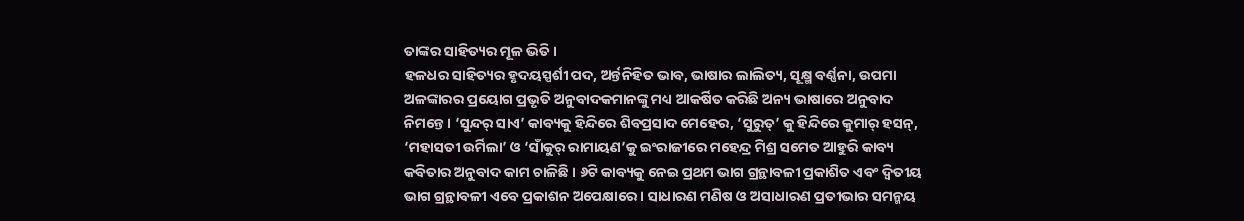ତାଙ୍କର ସାହିତ୍ୟର ମୂଳ ଭିତି ।
ହଳଧର ସାହିତ୍ୟର ହୃଦୟସ୍ପର୍ଶୀ ପଦ, ଅର୍ନ୍ତନିହିତ ଭାବ, ଭାଷାର ଲାଲିତ୍ୟ, ସୂକ୍ଷ୍ମ ବର୍ଣ୍ଣନା, ଉପମା ଅଳଙ୍କାରର ପ୍ରୟୋଗ ପ୍ରଭୃତି ଅନୁବାଦକମାନଙ୍କୁ ମଧ୍ୟ ଆକର୍ଷିତ କରିଛି ଅନ୍ୟ ଭାଷାରେ ଅନୁବାଦ ନିମନ୍ତେ । ‘ସୁନ୍ଦର୍ ସାଏ’ କାବ୍ୟକୁ ହିନ୍ଦିରେ ଶିବପ୍ରସାଦ ମେହେର, ‘ସୁରୁତ୍’ କୁ ହିନ୍ଦିରେ କୁମାର୍ ହସନ୍, ‘ମହାସତୀ ଉର୍ମିଲା’ ଓ ‘ସାଁକୁର୍ ରାମାୟଣ’କୁ ଇଂରାଜୀରେ ମହେନ୍ଦ୍ର ମିଶ୍ର ସମେତ ଆହୁରି କାବ୍ୟ କବିତାର ଅନୁବାଦ କାମ ଚାଳିଛି । ୬ଟି କାବ୍ୟକୁ ନେଇ ପ୍ରଥମ ଭାଗ ଗ୍ରନ୍ଥାବଳୀ ପ୍ରକାଶିତ ଏବଂ ଦ୍ୱିତୀୟ ଭାଗ ଗ୍ରନ୍ଥାବଳୀ ଏବେ ପ୍ରକାଶନ ଅପେକ୍ଷାରେ । ସାଧାରଣ ମଣିଷ ଓ ଅସାଧାରଣ ପ୍ରତୀଭାର ସମନ୍ମୟ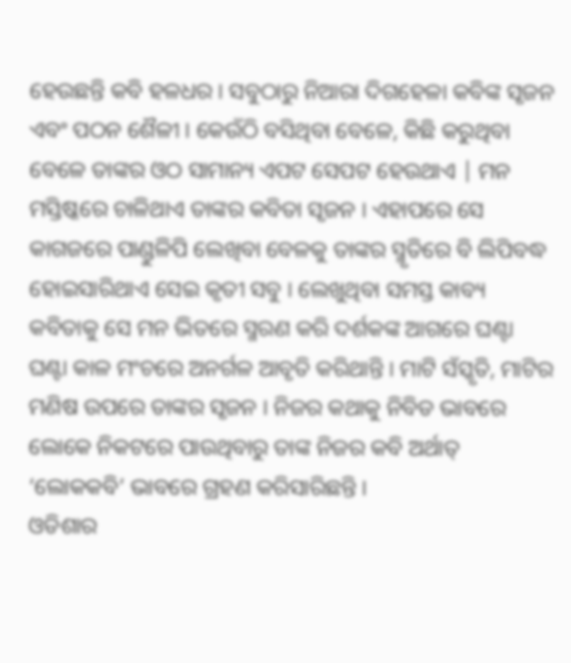ହେଉଛନ୍ତି କବି ହଳଧର । ସବୁଠାରୁ ନିଆରା ଦିଗହେଳା କବିଙ୍କ ସୃଜନ ଏବଂ ପଠନ ଶୈଳୀ । କେଉଁଠି ବସିଥିବା ବେଳେ, କିଛି କରୁଥିବା ବେଳେ ତାଙ୍କର ଓଠ ସାମାନ୍ୟ ଏପଟ ସେପଟ ହେଉଥାଏ | ମନ ମସ୍ତିଷ୍କରେ ଚାଳିଥାଏ ତାଙ୍କର କବିତା ସୃଜନ । ଏହାପରେ ସେ କାଗଜରେ ପାଣ୍ଡୁଳିପି ଲେଖିବା ବେଳକୁ ତାଙ୍କର ସ୍ମୃତିରେ ବି ଲିପିବଦ୍ଧ ହୋଇସାରିଥାଏ ସେଇ କୃତୀ ସବୁ । ଲେଖୁଥିବା ସମସ୍ତ କାବ୍ୟ କବିତାକୁ ସେ ମନ ଭିତରେ ସ୍ମରଣ କରି ଦର୍ଶକଙ୍କ ଆଗରେ ଘଣ୍ଟା ଘଣ୍ଟା କାଳ ମଂଚରେ ଅନର୍ଗଳ ଆବୃତି କରିଥାନ୍ତି । ମାଟି ସଁସ୍କୃତି, ମାଟିର ମଣିଷ ଉପରେ ତାଙ୍କର ସୃଜନ । ନିଜର କଥାକୁ ନିବିଡ ଭାବରେ ଲୋକେ ନିକଟରେ ପାଉଥିବାରୁ ତାଙ୍କ ନିଜର କବି ଅର୍ଥାତ୍ ‘ଲୋକକବି’ ଭାବରେ ଗ୍ରହଣ କରିସାରିଛନ୍ତି ।
ଓଡିଶାର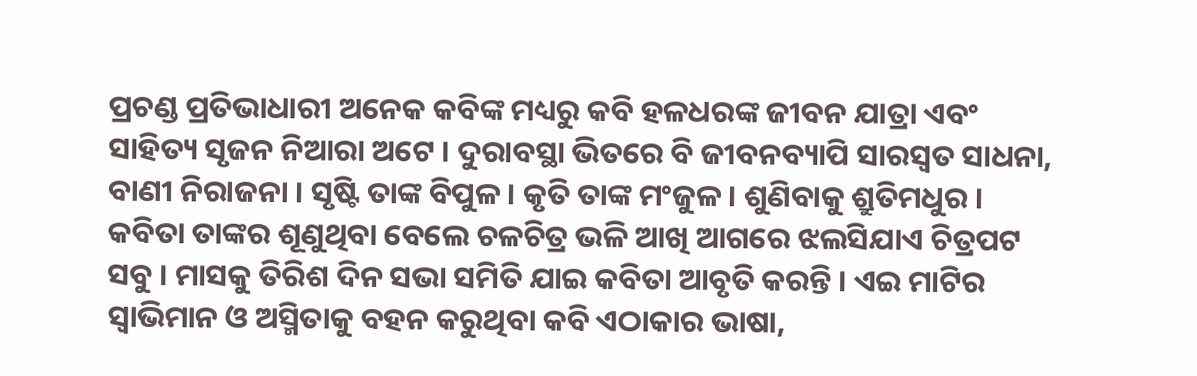ପ୍ରଚଣ୍ଡ ପ୍ରତିଭାଧାରୀ ଅନେକ କବିଙ୍କ ମଧ୍ୟରୁ କବି ହଳଧରଙ୍କ ଜୀବନ ଯାତ୍ରା ଏବଂ ସାହିତ୍ୟ ସୃଜନ ନିଆରା ଅଟେ । ଦୁରାବସ୍ଥା ଭିତରେ ବି ଜୀବନବ୍ୟାପି ସାରସ୍ୱତ ସାଧନା, ବାଣୀ ନିରାଜନା । ସୃଷ୍ଟି ତାଙ୍କ ବିପୁଳ । କୃତି ତାଙ୍କ ମଂଜୁଳ । ଶୁଣିବାକୁ ଶ୍ରୁତିମଧୁର । କବିତା ତାଙ୍କର ଶୂଣୁଥିବା ବେଲେ ଚଳଚିତ୍ର ଭଳି ଆଖି ଆଗରେ ଝଲସିଯାଏ ଚିତ୍ରପଟ ସବୁ । ମାସକୁ ତିରିଶ ଦିନ ସଭା ସମିତି ଯାଇ କବିତା ଆବୃତି କରନ୍ତି । ଏଇ ମାଟିର ସ୍ୱାଭିମାନ ଓ ଅସ୍ମିତାକୁ ବହନ କରୁଥିବା କବି ଏଠାକାର ଭାଷା,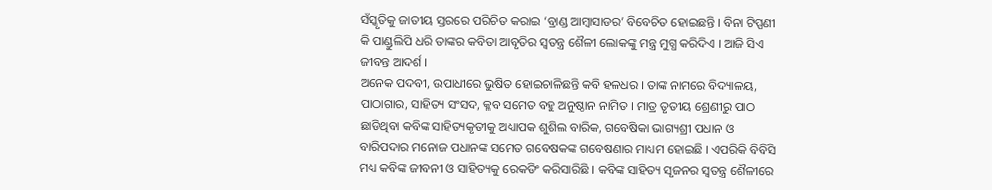ସଁସ୍କୃତିକୁ ଜାତୀୟ ସ୍ତରରେ ପରିଚିତ କରାଇ ‘ବ୍ରାଣ୍ଡ ଆମ୍ବାସାଡର’ ବିବେଚିତ ହୋଇଛନ୍ତି । ବିନା ଟିପ୍ପଣୀ କି ପାଣ୍ଡୁଲିପି ଧରି ତାଙ୍କର କବିତା ଆବୃତିର ସ୍ୱତନ୍ତ୍ର ଶୈଳୀ ଲୋକଙ୍କୁ ମନ୍ତ୍ର ମୁଗ୍ଧ କରିଦିଏ । ଆଜି ସିଏ ଜୀବନ୍ତ ଆଦର୍ଶ ।
ଅନେକ ପଦବୀ, ଉପାଧୀରେ ଭୁଷିତ ହୋଇଚାଳିଛନ୍ତି କବି ହଳଧର । ତାଙ୍କ ନାମରେ ବିଦ୍ୟାଳୟ, ପାଠାଗାର, ସାହିତ୍ୟ ସଂସଦ, କ୍ଳବ ସମେତ ବହୁ ଅନୁଷ୍ଠାନ ନାମିତ । ମାତ୍ର ତୃତୀୟ ଶ୍ରେଣୀରୁ ପାଠ ଛାଡିଥିବା କବିଙ୍କ ସାହିତ୍ୟକୃତୀକୁ ଅଧ୍ୟାପକ ଶୁଶିଲ ବାରିକ, ଗବେଷିକା ଭାଗ୍ୟଶ୍ରୀ ପଧାନ ଓ ବାରିପଦାର ମନୋଜ ପଧାନଙ୍କ ସମେତ ଗବେଷକଙ୍କ ଗବେଷଣାର ମାଧ୍ୟମ ହୋଇଛି । ଏପରିକି ବିବିସି ମଧ୍ୟ କବିଙ୍କ ଜୀବନୀ ଓ ସାହିତ୍ୟକୁ ରେକଡିଂ କରିସାରିଛି । କବିଙ୍କ ସାହିତ୍ୟ ସୃଜନର ସ୍ୱତନ୍ତ୍ର ଶୈଳୀରେ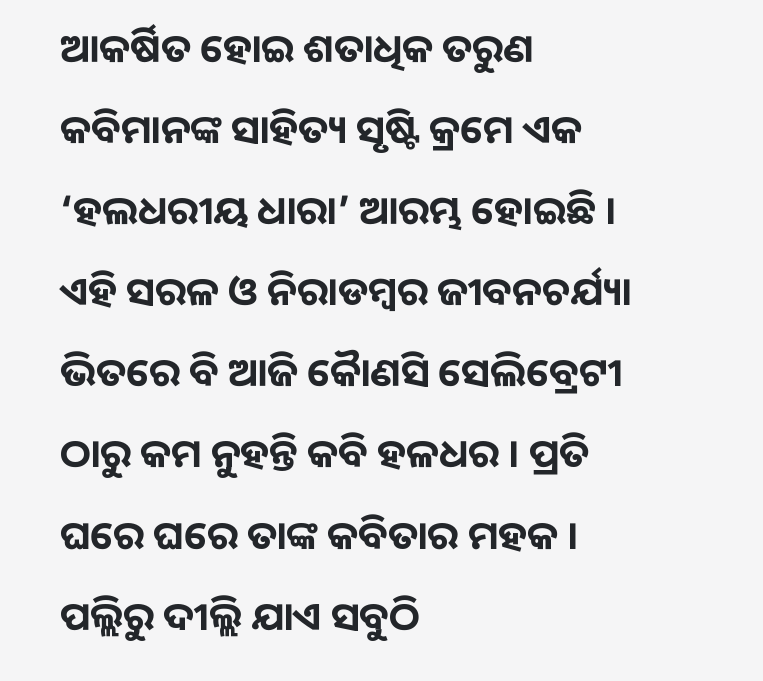ଆକର୍ଷିତ ହୋଇ ଶତାଧିକ ତରୁଣ କବିମାନଙ୍କ ସାହିତ୍ୟ ସୃଷ୍ଟି କ୍ରମେ ଏକ ‘ହଲଧରୀୟ ଧାରା’ ଆରମ୍ଭ ହୋଇଛି ।
ଏହି ସରଳ ଓ ନିରାଡମ୍ବର ଜୀବନଚର୍ଯ୍ୟା ଭିତରେ ବି ଆଜି କୈାଣସି ସେଲିବ୍ରେଟୀ ଠାରୁ କମ ନୁହନ୍ତି କବି ହଳଧର । ପ୍ରତି ଘରେ ଘରେ ତାଙ୍କ କବିତାର ମହକ । ପଲ୍ଲିରୁ ଦୀଲ୍ଲି ଯାଏ ସବୁଠି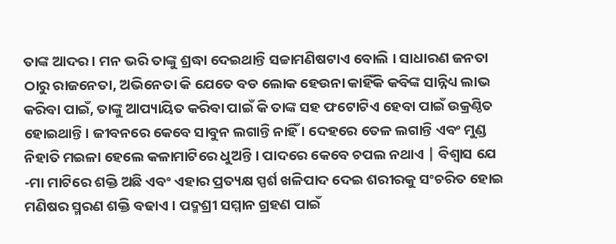ତାଙ୍କ ଆଦର । ମନ ଭରି ତାଙ୍କୁ ଶ୍ରଦ୍ଧା ଦେଇଥାନ୍ତି ସଚ୍ଚାମଣିଷଟାଏ ବୋଲି । ସାଧାରଣ ଜନତା ଠାରୁ ରାଜନେତା, ଅଭିନେତା କି ଯେତେ ବଡ ଲୋକ ହେଉନା କାହିଁକି କବିଙ୍କ ସାନ୍ନିଧ୍ୟ ଲାଭ କରିବା ପାଇଁ, ତାଙ୍କୁ ଆପ୍ୟାୟିତ କରିବା ପାଇଁ କି ତାଙ୍କ ସହ ଫଟୋଟିଏ ହେବା ପାଇଁ ଉକ୍ରଣ୍ଠିତ ହୋଇଥାନ୍ତି । ଜୀବନରେ କେବେ ସାବୁନ ଲଗାନ୍ତି ନାହିଁ । ଦେହରେ ତେଳ ଲଗାନ୍ତି ଏବଂ ମୁଣ୍ଡ ନିହାତି ମଇଳା ହେଲେ କଳାମାଟିରେ ଧୁଅନ୍ତି । ପାଦରେ କେବେ ଚପଲ ନଥାଏ | ବିଶ୍ୱାସ ଯେ -ମା ମାଟିରେ ଶକ୍ତି ଅଛି ଏବଂ ଏହାର ପ୍ରତ୍ୟକ୍ଷ ସ୍ପର୍ଶ ଖଳିପାଦ ଦେଇ ଶରୀରକୁ ସଂଚରିତ ହୋଇ ମଣିଷର ସ୍ମରଣ ଶକ୍ତି ବଢାଏ । ପଦ୍ମଶ୍ରୀ ସମ୍ମାନ ଗ୍ରହଣ ପାଇଁ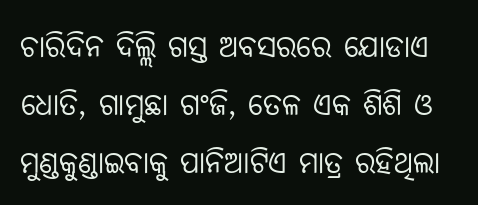ଚାରିଦିନ ଦିଲ୍ଲି ଗସ୍ତ ଅବସରରେ ଯୋଡାଏ ଧୋତି, ଗାମୁଛା ଗଂଜି, ତେଳ ଏକ ଶିଶି ଓ ମୁଣ୍ଡକୁଣ୍ଡାଇବାକୁ ପାନିଆଟିଏ ମାତ୍ର ରହିଥିଲା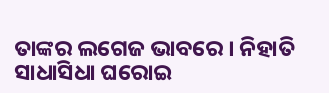ତାଙ୍କର ଲଗେଜ ଭାବରେ । ନିହାତି ସାଧାସିଧା ଘରୋଇ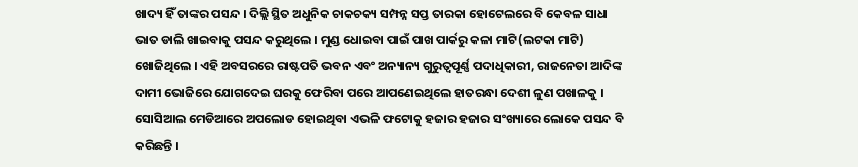ଖାଦ୍ୟ ହିଁ ତାଙ୍କର ପସନ୍ଦ । ଦିଲ୍ଲି ସ୍ଥିତ ଅଧୁନିକ ଚାକଚକ୍ୟ ସମ୍ପନ୍ନ ସପ୍ତ ତାରକା ହୋଟେଲରେ ବି କେବଳ ସାଧା ଭାତ ଡାଲି ଖାଇବାକୁ ପସନ୍ଦ କରୁଥିଲେ । ମୁଣ୍ଡ ଧୋଇବା ପାଇଁ ପାଖ ପାର୍କରୁ କଳା ମାଟି(ଲଟକା ମାଟି) ଖୋଜିଥିଲେ । ଏହି ଅବସରରେ ରାଷ୍ଟପତି ଭବନ ଏବଂ ଅନ୍ୟାନ୍ୟ ଗୁରୁତ୍ୱପୂର୍ଣ୍ଣ ପଦାଧିକାରୀ, ରାଜନେତା ଆଦିଙ୍କ ଦାମୀ ଭୋଜିରେ ଯୋଗଦେଇ ଘରକୁ ଫେରିବା ପରେ ଆପଣେଇଥିଲେ ହାତରନ୍ଧା ଦେଶୀ ଳୁଣ ପଖାଳକୁ । ସୋସିଆଲ ମେଡିଆରେ ଅପଲୋଡ ହୋଇଥିବା ଏଭଳି ଫଟୋକୁ ହଜାର ହଜାର ସଂଖ୍ୟାରେ ଲୋକେ ପସନ୍ଦ ବି କରିଛନ୍ତି ।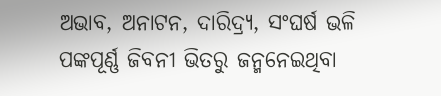ଅଭାବ, ଅନାଟନ, ଦାରିଦ୍ର୍ୟ, ସଂଘର୍ଷ ଭଳି ପଙ୍କପୂର୍ଣ୍ଣ ଜିବନୀ ଭିତରୁ ଜନ୍ମନେଇଥିବା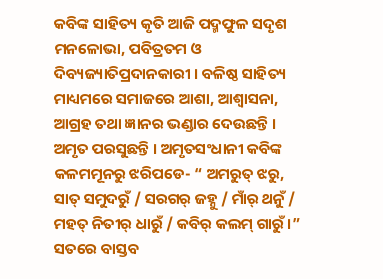କବିଙ୍କ ସାହିତ୍ୟ କୃତି ଆଜି ପଦ୍ମଫୁଳ ସଦୃଶ ମନଳୋଭା, ପବିତ୍ରତମ ଓ ଦିବ୍ୟଜ୍ୟାତିପ୍ରଦାନକାରୀ । ବଳିଷ୍ଠ ସାହିତ୍ୟ ମାଧ୍ୟମରେ ସମାଜରେ ଆଶା, ଆଶ୍ୱାସନା, ଆଗ୍ରହ ତଥା ଜ୍ଞାନର ଭଣ୍ଡାର ଦେଉଛନ୍ତି । ଅମୃତ ପରସୁଛନ୍ତି । ଅମୃତସଂଧାନୀ କବିଙ୍କ କଳମମୂନରୁ ଝରିପଡେ- “ ଅମରୁତ୍ ଝରୁ, ସାତ୍ ସମୁଦରୁଁ / ସରଗର୍ ଜହ୍ନୁ / ମାଁର୍ ଥନୁଁ / ମହତ୍ ନିତୀର୍ ଧାରୁଁ / କବିର୍ କଲମ୍ ଗାରୁଁ ।” ସତରେ ବାସ୍ତବ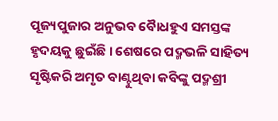ପୂଜ୍ୟପୁଜାର ଅନୁଭବ ବୈାଧହୁଏ ସମସ୍ତଙ୍କ ହୃଦୟକୁ ଛୁଇଁଛି । ଶେଷରେ ପଦ୍ମଭଳି ସାହିତ୍ୟ ସୃଷ୍ଟିକରି ଅମୃତ ବାଣ୍ଟୁଥିବା କବିଙ୍କୁ ପଦ୍ମଶ୍ରୀ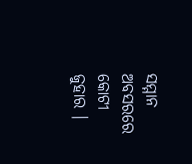ସମ୍ମାନ ଅବସରରେ କୋଟୀ ଜୁହାର ।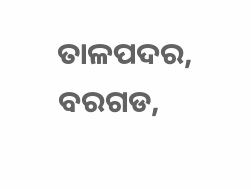ତାଳପଦର, ବରଗଡ,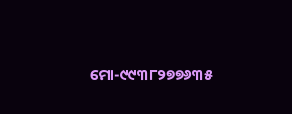ମୋ-୯୯୩୮୨୭୭୬୩୫